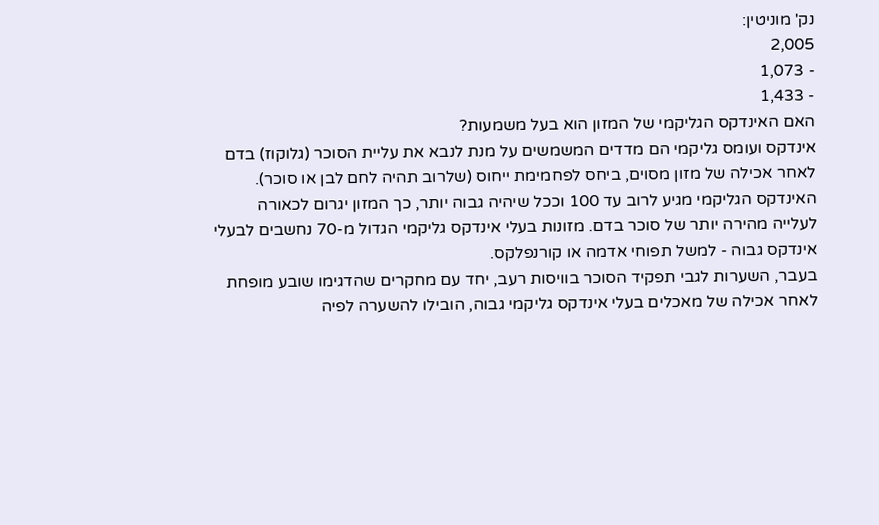נק' מוניטין:
2,005
- 1,073
- 1,433
האם האינדקס הגליקמי של המזון הוא בעל משמעות?
אינדקס ועומס גליקמי הם מדדים המשמשים על מנת לנבא את עליית הסוכר (גלוקוז) בדם לאחר אכילה של מזון מסוים, ביחס לפחמימת ייחוס (שלרוב תהיה לחם לבן או סוכר). האינדקס הגליקמי מגיע לרוב עד 100 וככל שיהיה גבוה יותר, כך המזון יגרום לכאורה לעלייה מהירה יותר של סוכר בדם. מזונות בעלי אינדקס גליקמי הגדול מ-70 נחשבים לבעלי אינדקס גבוה - למשל תפוחי אדמה או קורנפלקס.
בעבר, השערות לגבי תפקיד הסוכר בוויסות רעב, יחד עם מחקרים שהדגימו שובע מופחת לאחר אכילה של מאכלים בעלי אינדקס גליקמי גבוה, הובילו להשערה לפיה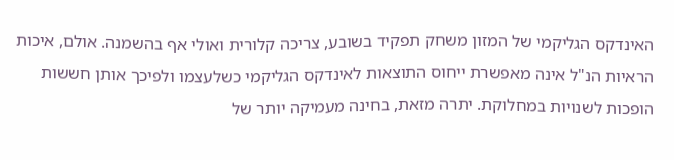האינדקס הגליקמי של המזון משחק תפקיד בשובע, צריכה קלורית ואולי אף בהשמנה. אולם, איכות הראיות הנ"ל אינה מאפשרת ייחוס התוצאות לאינדקס הגליקמי כשלעצמו ולפיכך אותן חששות הופכות לשנויות במחלוקת. יתרה מזאת, בחינה מעמיקה יותר של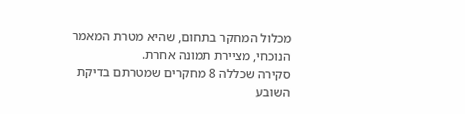מכלול המחקר בתחום, שהיא מטרת המאמר הנוכחי, מציירת תמונה אחרת.
סקירה שכללה 8 מחקרים שמטרתם בדיקת השובע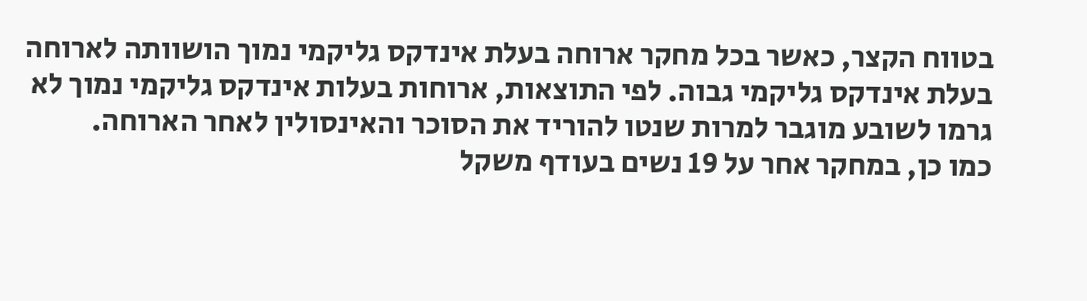בטווח הקצר, כאשר בכל מחקר ארוחה בעלת אינדקס גליקמי נמוך הושוותה לארוחה בעלת אינדקס גליקמי גבוה. לפי התוצאות, ארוחות בעלות אינדקס גליקמי נמוך לא גרמו לשובע מוגבר למרות שנטו להוריד את הסוכר והאינסולין לאחר הארוחה.
כמו כן, במחקר אחר על 19 נשים בעודף משקל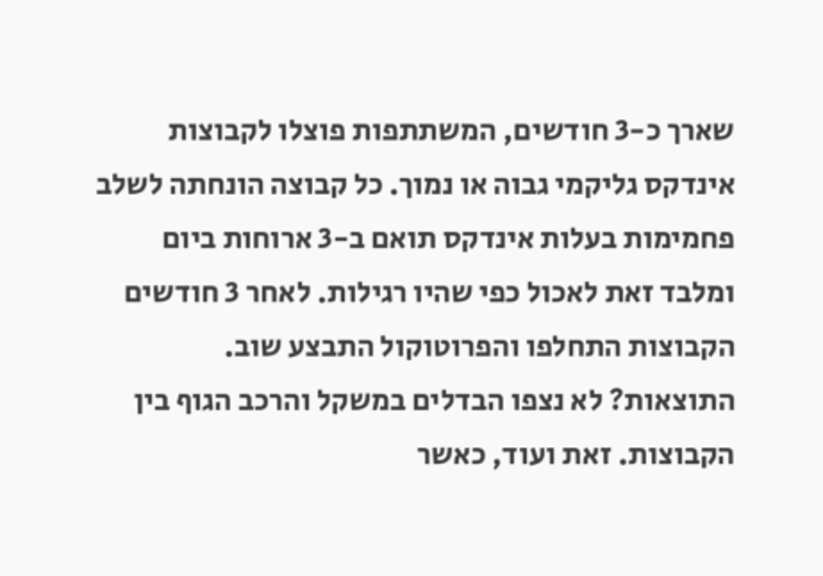שארך כ-3 חודשים, המשתתפות פוצלו לקבוצות אינדקס גליקמי גבוה או נמוך. כל קבוצה הונחתה לשלב פחמימות בעלות אינדקס תואם ב-3 ארוחות ביום ומלבד זאת לאכול כפי שהיו רגילות. לאחר 3 חודשים הקבוצות התחלפו והפרוטוקול התבצע שוב. התוצאות? לא נצפו הבדלים במשקל והרכב הגוף בין הקבוצות. זאת ועוד, כאשר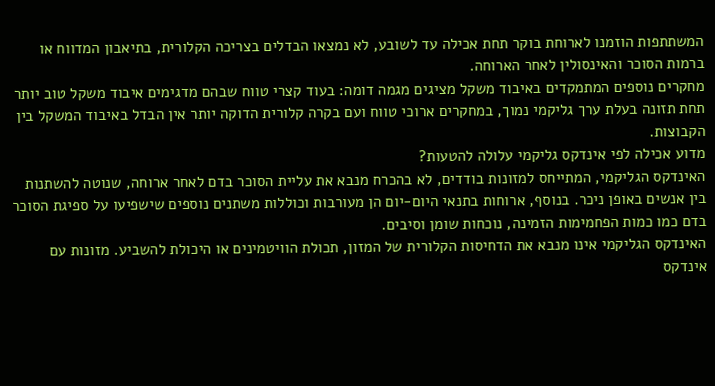המשתתפות הוזמנו לארוחת בוקר תחת אכילה עד לשובע, לא נמצאו הבדלים בצריכה הקלורית, בתיאבון המדווח או ברמות הסוכר והאינסולין לאחר הארוחה.
מחקרים נוספים המתמקדים באיבוד משקל מציגים מגמה דומה: בעוד קצרי טווח שבהם מדגימים איבוד משקל טוב יותר תחת תזונה בעלת ערך גליקמי נמוך, במחקרים ארוכי טווח ועם בקרה קלורית הדוקה יותר אין הבדל באיבוד המשקל בין הקבוצות.
מדוע אכילה לפי אינדקס גליקמי עלולה להטעות?
האינדקס הגליקמי, המתייחס למזונות בודדים, לא בהכרח מנבא את עליית הסוכר בדם לאחר ארוחה, שנוטה להשתנות בין אנשים באופן ניכר. בנוסף, ארוחות בתנאי היום-יום הן מעורבות וכוללות משתנים נוספים שישפיעו על ספיגת הסוכר בדם כמו כמות הפחמימות הזמינה, נוכחות שומן וסיבים.
האינדקס הגליקמי אינו מנבא את הדחיסות הקלורית של המזון, תכולת הוויטמינים או היכולת להשביע. מזונות עם אינדקס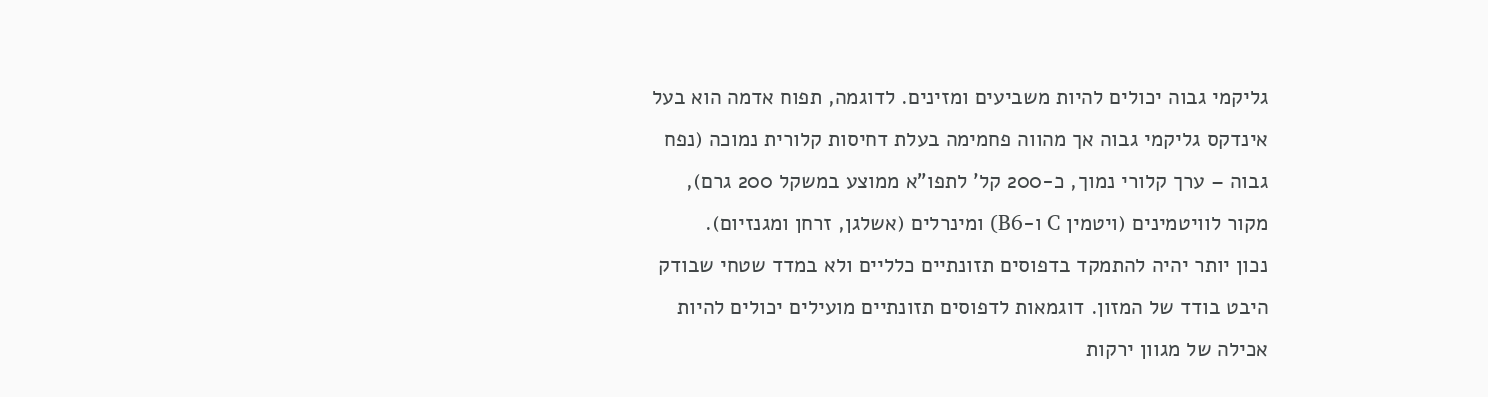גליקמי גבוה יכולים להיות משביעים ומזינים. לדוגמה, תפוח אדמה הוא בעל אינדקס גליקמי גבוה אך מהווה פחמימה בעלת דחיסות קלורית נמוכה (נפח גבוה – ערך קלורי נמוך, כ-200 קל' לתפו"א ממוצע במשקל 200 גרם), מקור לוויטמינים (ויטמין C ו-B6) ומינרלים (אשלגן, זרחן ומגנזיום).
נכון יותר יהיה להתמקד בדפוסים תזונתיים כלליים ולא במדד שטחי שבודק היבט בודד של המזון. דוגמאות לדפוסים תזונתיים מועילים יכולים להיות אכילה של מגוון ירקות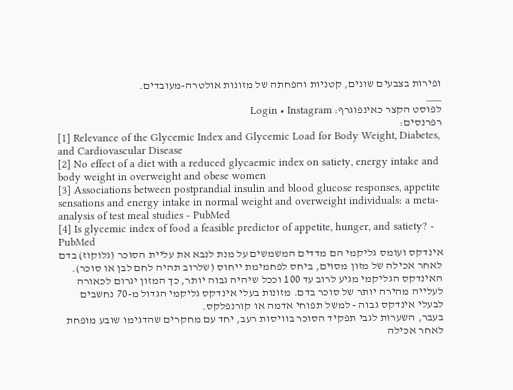ופירות בצבעים שונים, קטניות והפחתה של מזונות אולטרה-מעובדים.
___
לפוסט הקצר כאינפוגרף: Login • Instagram
רפרנסים:
[1] Relevance of the Glycemic Index and Glycemic Load for Body Weight, Diabetes, and Cardiovascular Disease
[2] No effect of a diet with a reduced glycaemic index on satiety, energy intake and body weight in overweight and obese women
[3] Associations between postprandial insulin and blood glucose responses, appetite sensations and energy intake in normal weight and overweight individuals: a meta-analysis of test meal studies - PubMed
[4] Is glycemic index of food a feasible predictor of appetite, hunger, and satiety? - PubMed
אינדקס ועומס גליקמי הם מדדים המשמשים על מנת לנבא את עליית הסוכר (גלוקוז) בדם לאחר אכילה של מזון מסוים, ביחס לפחמימת ייחוס (שלרוב תהיה לחם לבן או סוכר). האינדקס הגליקמי מגיע לרוב עד 100 וככל שיהיה גבוה יותר, כך המזון יגרום לכאורה לעלייה מהירה יותר של סוכר בדם. מזונות בעלי אינדקס גליקמי הגדול מ-70 נחשבים לבעלי אינדקס גבוה - למשל תפוחי אדמה או קורנפלקס.
בעבר, השערות לגבי תפקיד הסוכר בוויסות רעב, יחד עם מחקרים שהדגימו שובע מופחת לאחר אכילה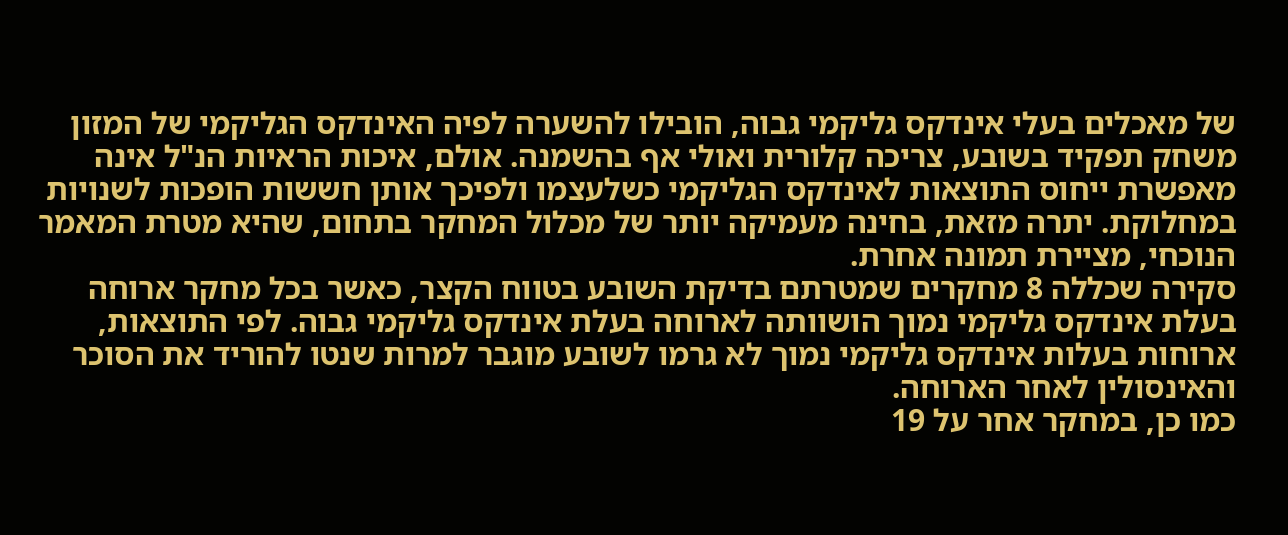של מאכלים בעלי אינדקס גליקמי גבוה, הובילו להשערה לפיה האינדקס הגליקמי של המזון משחק תפקיד בשובע, צריכה קלורית ואולי אף בהשמנה. אולם, איכות הראיות הנ"ל אינה מאפשרת ייחוס התוצאות לאינדקס הגליקמי כשלעצמו ולפיכך אותן חששות הופכות לשנויות במחלוקת. יתרה מזאת, בחינה מעמיקה יותר של מכלול המחקר בתחום, שהיא מטרת המאמר הנוכחי, מציירת תמונה אחרת.
סקירה שכללה 8 מחקרים שמטרתם בדיקת השובע בטווח הקצר, כאשר בכל מחקר ארוחה בעלת אינדקס גליקמי נמוך הושוותה לארוחה בעלת אינדקס גליקמי גבוה. לפי התוצאות, ארוחות בעלות אינדקס גליקמי נמוך לא גרמו לשובע מוגבר למרות שנטו להוריד את הסוכר והאינסולין לאחר הארוחה.
כמו כן, במחקר אחר על 19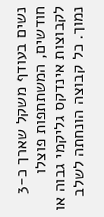נשים בעודף משקל שארך כ-3 חודשים, המשתתפות פוצלו לקבוצות אינדקס גליקמי גבוה או נמוך. כל קבוצה הונחתה לשלב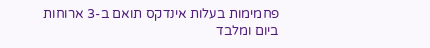פחמימות בעלות אינדקס תואם ב-3 ארוחות ביום ומלבד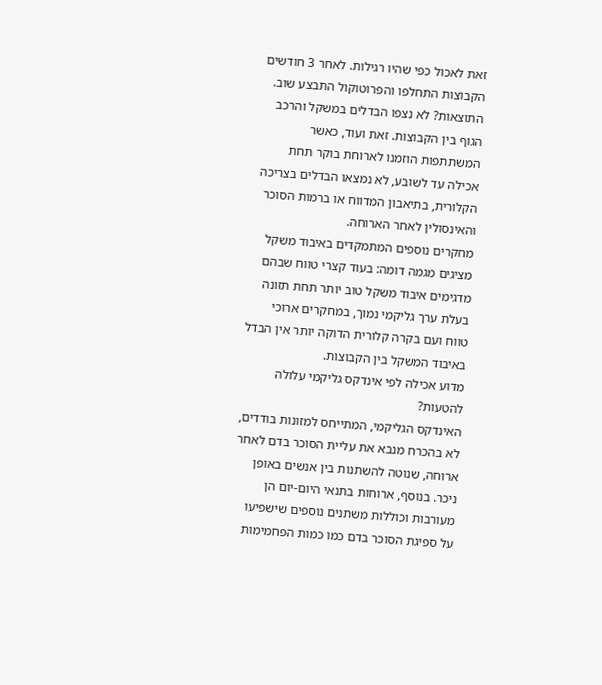זאת לאכול כפי שהיו רגילות. לאחר 3 חודשים הקבוצות התחלפו והפרוטוקול התבצע שוב. התוצאות? לא נצפו הבדלים במשקל והרכב הגוף בין הקבוצות. זאת ועוד, כאשר המשתתפות הוזמנו לארוחת בוקר תחת אכילה עד לשובע, לא נמצאו הבדלים בצריכה הקלורית, בתיאבון המדווח או ברמות הסוכר והאינסולין לאחר הארוחה.
מחקרים נוספים המתמקדים באיבוד משקל מציגים מגמה דומה: בעוד קצרי טווח שבהם מדגימים איבוד משקל טוב יותר תחת תזונה בעלת ערך גליקמי נמוך, במחקרים ארוכי טווח ועם בקרה קלורית הדוקה יותר אין הבדל באיבוד המשקל בין הקבוצות.
מדוע אכילה לפי אינדקס גליקמי עלולה להטעות?
האינדקס הגליקמי, המתייחס למזונות בודדים, לא בהכרח מנבא את עליית הסוכר בדם לאחר ארוחה, שנוטה להשתנות בין אנשים באופן ניכר. בנוסף, ארוחות בתנאי היום-יום הן מעורבות וכוללות משתנים נוספים שישפיעו על ספיגת הסוכר בדם כמו כמות הפחמימות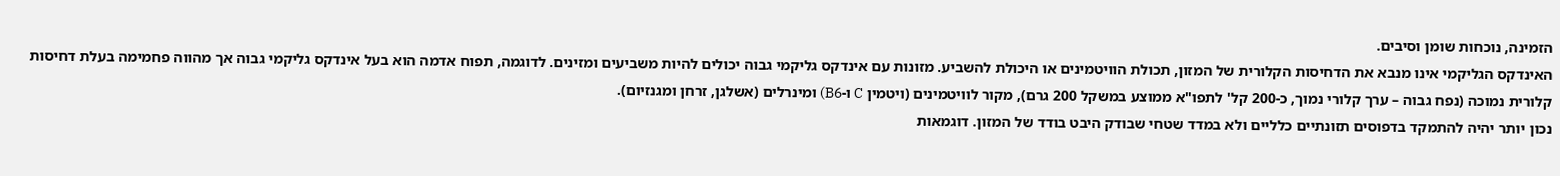הזמינה, נוכחות שומן וסיבים.
האינדקס הגליקמי אינו מנבא את הדחיסות הקלורית של המזון, תכולת הוויטמינים או היכולת להשביע. מזונות עם אינדקס גליקמי גבוה יכולים להיות משביעים ומזינים. לדוגמה, תפוח אדמה הוא בעל אינדקס גליקמי גבוה אך מהווה פחמימה בעלת דחיסות קלורית נמוכה (נפח גבוה – ערך קלורי נמוך, כ-200 קל' לתפו"א ממוצע במשקל 200 גרם), מקור לוויטמינים (ויטמין C ו-B6) ומינרלים (אשלגן, זרחן ומגנזיום).
נכון יותר יהיה להתמקד בדפוסים תזונתיים כלליים ולא במדד שטחי שבודק היבט בודד של המזון. דוגמאות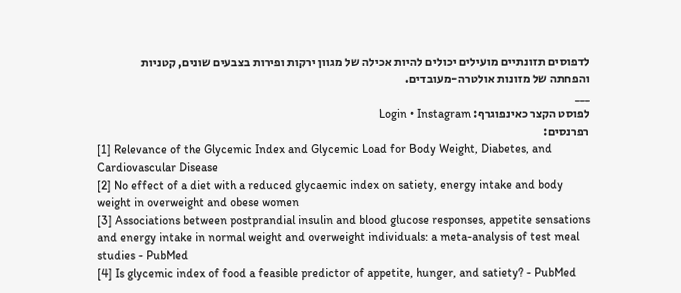לדפוסים תזונתיים מועילים יכולים להיות אכילה של מגוון ירקות ופירות בצבעים שונים, קטניות והפחתה של מזונות אולטרה-מעובדים.
___
לפוסט הקצר כאינפוגרף: Login • Instagram
רפרנסים:
[1] Relevance of the Glycemic Index and Glycemic Load for Body Weight, Diabetes, and Cardiovascular Disease
[2] No effect of a diet with a reduced glycaemic index on satiety, energy intake and body weight in overweight and obese women
[3] Associations between postprandial insulin and blood glucose responses, appetite sensations and energy intake in normal weight and overweight individuals: a meta-analysis of test meal studies - PubMed
[4] Is glycemic index of food a feasible predictor of appetite, hunger, and satiety? - PubMed